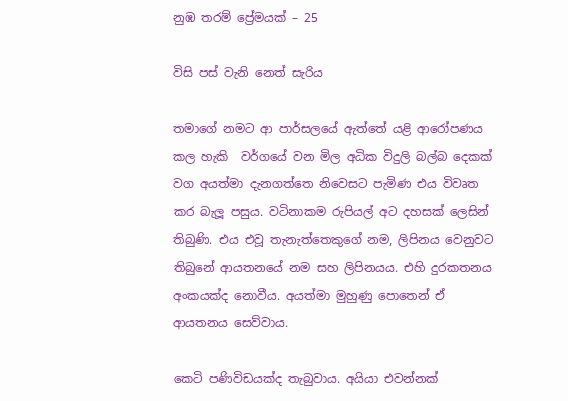නුඹ තරම් ප්‍රේමයක් – 25

විසි පස් වැනි නෙත් සැරිය

තමාගේ නමට ආ පාර්සලයේ ඇත්තේ යළි ආරෝපණය කල හැකි  වර්ගයේ වන මිල අධික විදුලි බල්බ දෙකක් වග අයත්මා දැනගත්තෙ නිවෙසට පැමිණ එය විවෘත කර බැලූ පසුය. වටිනාකම රුපියල් අට දහසක් ලෙසින් තිබුණි. එය එවූ තැනැත්තෙකුගේ නම, ලිපිනය වෙනුවට තිබුනේ ආයතනයේ නම සහ ලිපිනයය. එහි දුරකතනය අංකයක්ද නොවීය. අයත්මා මුහුණු පොතෙන් ඒ ආයතනය සෙව්වාය.

කෙටි පණිවිඩයක්ද තැබුවාය. අයියා එවන්නක්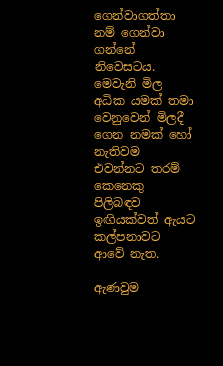ගෙන්වාගත්තා නම් ගෙන්වා ගන්නේ නිවෙසටය. මෙවැනි මිල අධික යමක් තමා වෙනුවෙන් මිලදී ගෙන නමක් හෝ නැතිවම එවන්නට තරම් කෙනෙකු පිලිබඳව ඉඟියක්වත් ඇයට කල්පනාවට ආවේ නැත.

ඇණවුම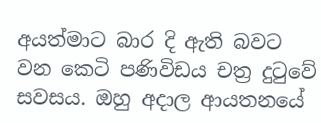අයත්මාට බාර දි ඇති බවට වන කෙටි පණිවිඩය චත්‍ර දුටුවේ සවසය. ඔහු අදාල ආයතනයේ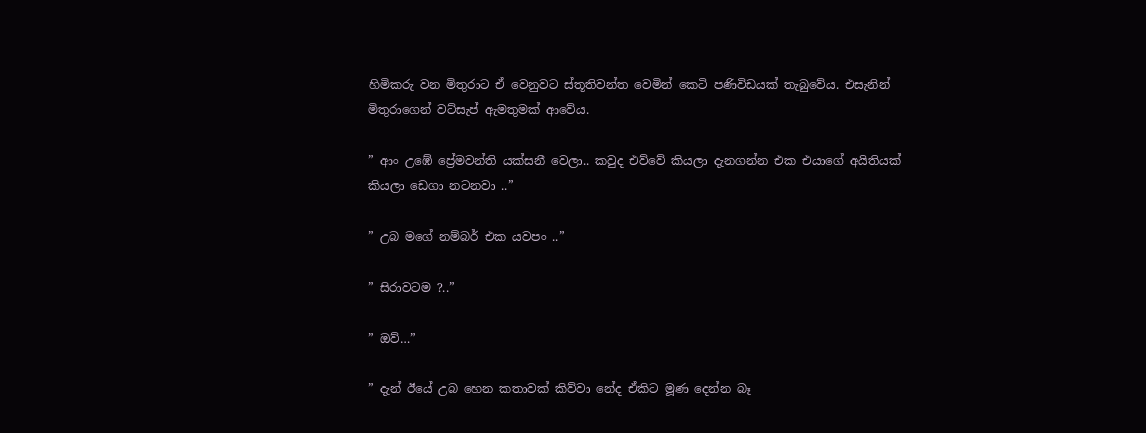හිමිකරු වන මිතුරාට ඒ වෙනුවට ස්තූතිවන්ත වෙමින් කෙටි පණිවිඩයක් තැබුවේය. එසැනින් මිතුරාගෙන් වට්සැප් ඇමතුමක් ආවේය.

” ආං උඹේ ප්‍රේමවන්ති යක්සනී වෙලා.. කවුද එව්වේ කියලා දැනගන්න එක එයාගේ අයිතියක් කියලා ඩෙගා නටනවා ..”

” උබ මගේ නම්බර් එක යවපං ..”

” සිරාවටම ?..”

” ඔව්…”

” දැන් ඊයේ උබ හෙන කතාවක් කිව්වා නේද ඒකිට මූණ දෙන්න බෑ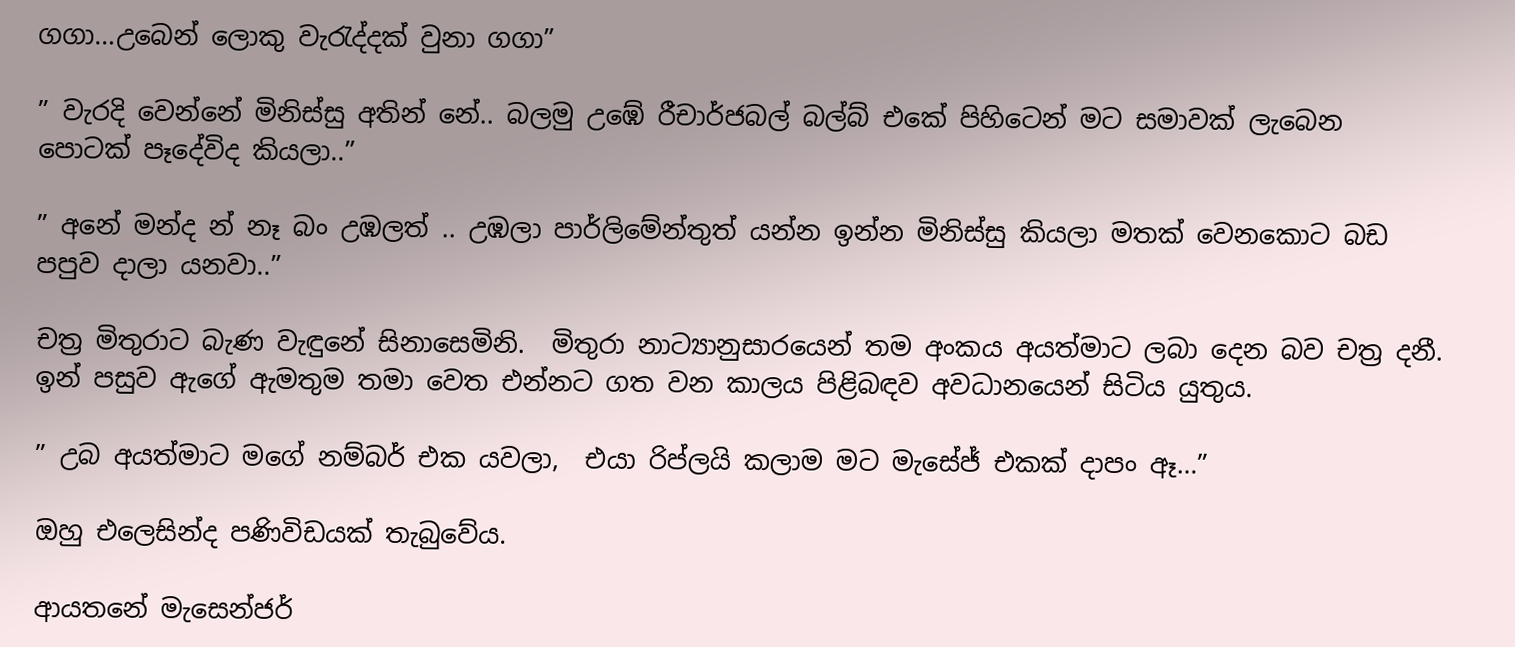ගගා…උබෙන් ලොකු වැරැද්දක් වුනා ගගා”

” වැරදි වෙන්නේ මිනිස්සු අතින් නේ.. බලමු උඹේ රීචාර්ජබල් බල්බ් එකේ පිහිටෙන් මට සමාවක් ලැබෙන පොටක් පෑදේවිද කියලා..”

” අනේ මන්ද න් නෑ බං උඹලත් .. උඹලා පාර්ලිමේන්තුත් යන්න ඉන්න මිනිස්සු කියලා මතක් වෙනකොට බඩ පපුව දාලා යනවා..”

චත්‍ර මිතුරාට බැණ වැඳුනේ සිනාසෙමිනි.  මිතුරා නාට්‍යානුසාරයෙන් තම අංකය අයත්මාට ලබා දෙන බව චත්‍ර දනී. ඉන් පසුව ඇගේ ඇමතුම තමා වෙත එන්නට ගත වන කාලය පිළිබඳව අවධානයෙන් සිටිය යුතුය.

” උබ අයත්මාට මගේ නම්බර් එක යවලා,  එයා රිප්ලයි කලාම මට මැසේජ් එකක් දාපං ඈ…”

ඔහු එලෙසින්ද පණිවිඩයක් තැබුවේය.

ආයතනේ මැසෙන්ජර්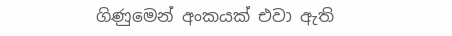ගිණුමෙන් අංකයක් එවා ඇති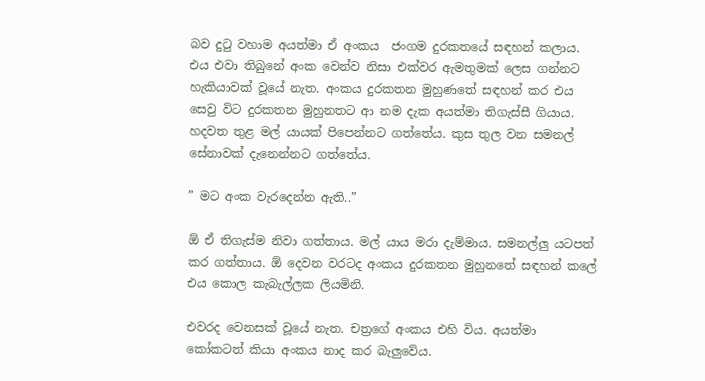බව දුටු වහාම අයත්මා ඒ අංකය  ජංගම දුරකතයේ සඳහන් කලාය. එය එවා තිබුනේ අංක වෙන්ව නිසා එක්වර ඇමතුමක් ලෙස ගන්නට හැකියාවක් වූයේ නැත. අංකය දුරකතන මුහුණතේ සඳහන් කර එය සෙවු විට දුරකතන මුහුනතට ආ නම දැක අයත්මා තිගැස්සී ගියාය. හදවත තුළ මල් යායක් පිපෙන්නට ගත්තේය. කුස තුල වන සමනල් සේනාවක් දැනෙන්නට ගත්තේය.

” මට අංක වැරදෙන්න ඇති..”

ඕ ඒ තිගැස්ම නිවා ගත්තාය. මල් යාය මරා දැම්මාය. සමනල්ලු යටපත් කර ගත්තාය. ඕ දෙවන වරටද අංකය දුරකතන මුහුනතේ සඳහන් කලේ එය කොල කැබැල්ලක ලියමිනි.

එවරද වෙනසක් වූයේ නැත. චත්‍රගේ අංකය එහි විය. අයත්මා කෝකටත් කියා අංකය නාද කර බැලුවේය.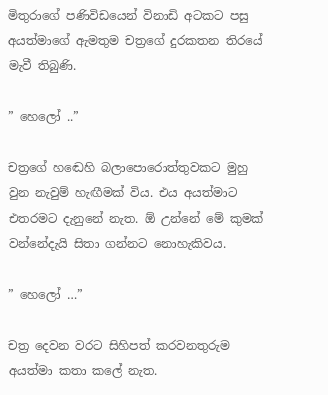මිතුරාගේ පණිවිඩයෙන් විනාඩි අටකට පසු අයත්මාගේ ඇමතුම චත්‍රගේ දුරකතන තිරයේ මැවී තිබුණි.

” හෙලෝ ..”

චත්‍රගේ හඬෙහි බලාපොරොත්තුවකට මුහු වුන නැවුම් හැඟීමක් විය. එය අයත්මාට එතරමට දැනුනේ නැත. ඕ උන්නේ මේ කුමක් වන්නේදැයි සිතා ගන්නට නොහැකිවය.

” හෙලෝ …”

චත්‍ර දෙවන වරට සිහිපත් කරවනතුරුම අයත්මා කතා කලේ නැත.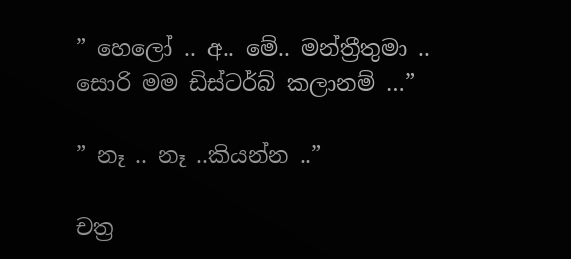” හෙලෝ .. අ.. මේ.. මන්ත්‍රීතුමා .. සොරි මම ඩිස්ටර්බ් කලානම් …”

” නෑ .. නෑ ..කියන්න ..”

චත්‍ර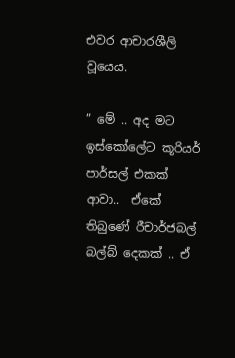එවර ආචාරශීලි වූයෙය.

” මේ .. අද මට ඉස්කෝලේට කූරියර් පාර්සල් එකක් ආවා..  ඒකේ තිබුණේ රීචාර්ජබල් බල්බ් දෙකක් .. ඒ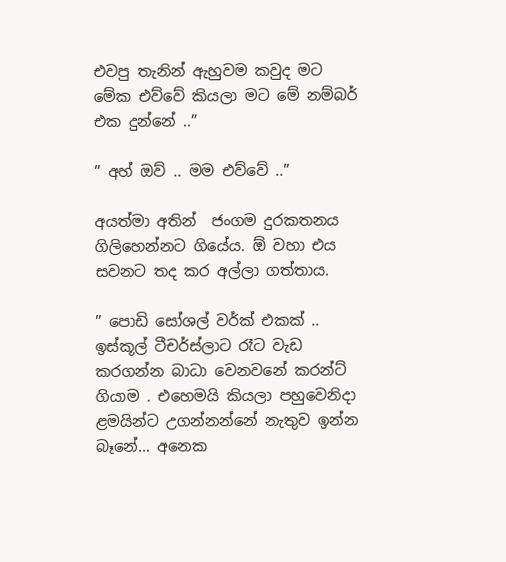එවපු තැනින් ඇහුවම කවුද මට මේක එව්වේ කියලා මට මේ නම්බර් එක දුන්නේ ..”

” අහ් ඔව් .. මම එව්වේ ..”

අයත්මා අතින්  ජංගම දුරකතනය ගිලිහෙන්නට ගියේය. ඕ වහා එය සවනට තද කර අල්ලා ගත්තාය.

” පොඩි සෝශල් වර්ක් එකක් .. ඉස්කූල් ටීචර්ස්ලාට රෑට වැඩ කරගන්න බාධා වෙනවනේ කරන්ට් ගියාම . එහෙමයි කියලා පහුවෙනිදා ළමයින්ට උගන්නන්නේ නැතුව ඉන්න බෑනේ… අනෙක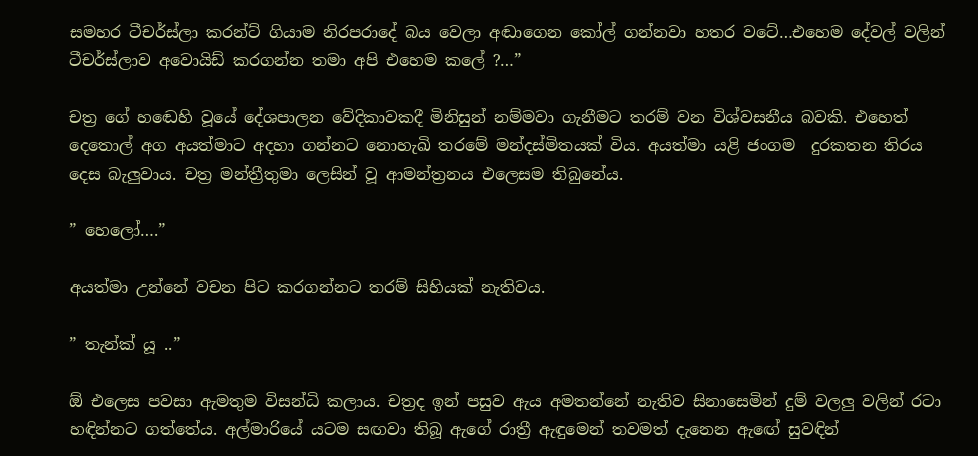සමහර ටීචර්ස්ලා කරන්ට් ගියාම නිරපරාදේ බය වෙලා අඬාගෙන කෝල් ගන්නවා හතර වටේ…එහෙම දේවල් වලින් ටීචර්ස්ලාව අවොයිඩ් කරගන්න තමා අපි එහෙම කලේ ?…”

චත්‍ර ගේ හඬෙහි වූයේ දේශපාලන වේදිකාවකදී මිනිසුන් නම්මවා ගැනීමට තරම් වන විශ්වසනීය බවකි. එහෙත් දෙතොල් අග අයත්මාට අදහා ගන්නට නොහැඛි තරමේ මන්දස්මිතයක් විය. අයත්මා යළි ජංගම  දුරකතන තිරය දෙස බැලුවාය. චත්‍ර මන්ත්‍රීතුමා ලෙසින් වූ ආමන්ත්‍රනය එලෙසම තිබුනේය.

” හෙලෝ….”

අයත්මා උන්නේ වචන පිට කරගන්නට තරම් සිහියක් නැතිවය.

” තැන්ක් යූ ..”

ඕ එලෙස පවසා ඇමතුම විසන්ධි කලාය. චත්‍රද ඉන් පසුව ඇය අමතන්නේ නැතිව සිනාසෙමින් දුම් වලලු වලින් රටා හඳින්නට ගත්තේය. අල්මාරියේ යටම සඟවා තිබූ ඇගේ රාත්‍රී ඇඳුමෙන් තවමත් දැනෙන ඇඟේ සුවඳින්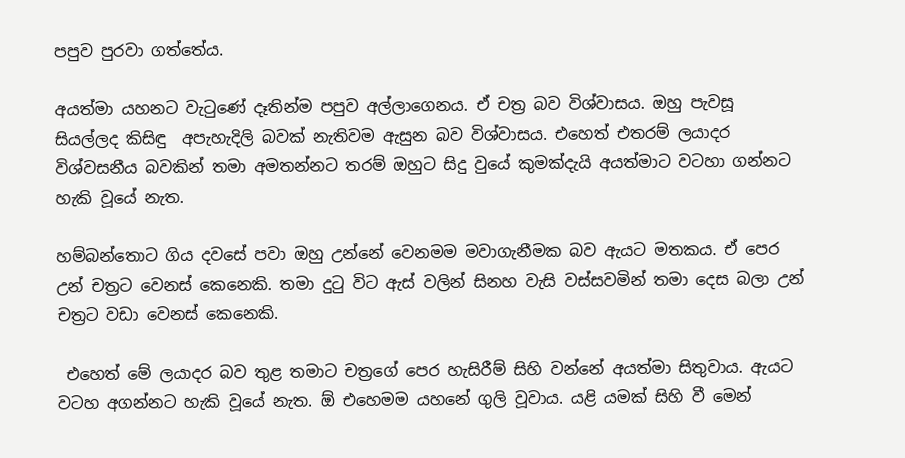පපුව පුරවා ගත්තේය.

අයත්මා යහනට වැටුණේ දෑතින්ම පපුව අල්ලාගෙනය. ඒ චත්‍ර බව විශ්වාසය. ඔහු පැවසූ සියල්ලද කිසිඳු  අපැහැදිලි බවක් නැතිවම ඇසුන බව විශ්වාසය. එහෙත් එතරම් ලයාදර විශ්වසනීය බවකින් තමා අමතන්නට තරම් ඔහුට සිදු වුයේ කුමක්දැයි අයත්මාට වටහා ගන්නට හැකි වූයේ නැත.

හම්බන්තොට ගිය දවසේ පවා ඔහු උන්නේ වෙනමම මවාගැනීමක බව ඇයට මතකය. ඒ පෙර උන් චත්‍රට වෙනස් කෙනෙකි. තමා දුටු විට ඇස් වලින් සිනහ වැසි වස්සවමින් තමා දෙස බලා උන් චත්‍රට වඩා වෙනස් කෙනෙකි.

 එහෙත් මේ ලයාදර බව තුළ තමාට චත්‍රගේ පෙර හැසිරීම් සිහි වන්නේ අයත්මා සිතුවාය. ඇයට වටහ අගන්නට හැකි වූයේ නැත. ඕ එහෙමම යහනේ ගුලි වූවාය. යළි යමක් සිහි වී මෙන්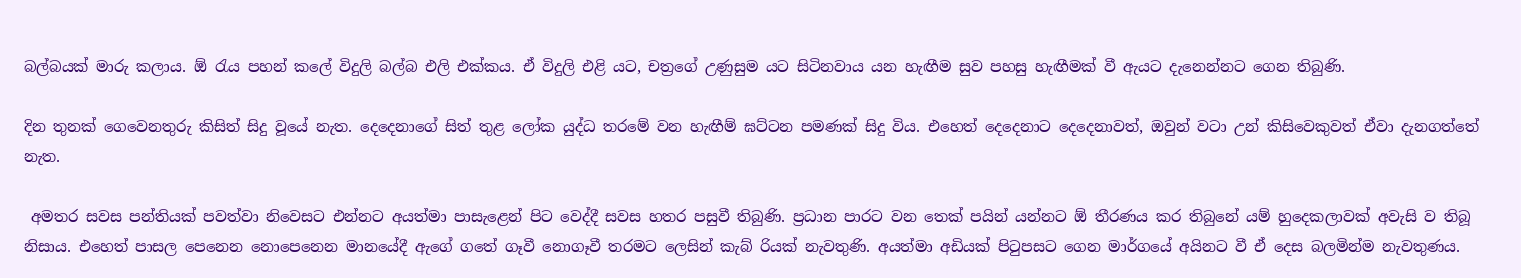බල්බයක් මාරු කලාය. ඕ රැය පහන් කලේ විදුලි බල්බ එලි එක්කය. ඒ විදුලි එළි යට, චත්‍රගේ උණුසුම යට සිටිනවාය යන හැඟීම සුව පහසු හැඟීමක් වී ඇයට දැනෙන්නට ගෙන තිබුණි.

දින තුනක් ගෙවෙනතුරු කිසිත් සිදු වූයේ නැත. දෙදෙනාගේ සිත් තුළ ලෝක යුද්ධ තරමේ වන හැඟීම් ඝට්ටන පමණක් සිදු විය. එහෙත් දෙදෙනාට දෙදෙනාවත්, ඔවුන් වටා උන් කිසිවෙකුවත් ඒවා දැනගත්තේ නැත.

 අමතර සවස පන්තියක් පවත්වා නිවෙසට එන්නට අයත්මා පාසැළෙන් පිට වෙද්දී සවස හතර පසුවී තිබුණි. ප්‍රධාන පාරට වන තෙක් පයින් යන්නට ඕ තීරණය කර තිබුනේ යම් හුදෙකලාවක් අවැසි ව තිබූ නිසාය. එහෙත් පාසල පෙනෙන නොපෙනෙන මානයේදී ඇගේ ගතේ ගෑවී නොගෑවී තරමට ලෙසින් කැබ් රියක් නැවතුණි. අයත්මා අඩියක් පිටුපසට ගෙන මාර්ගයේ අයිනට වී ඒ දෙස බලමින්ම නැවතුණය.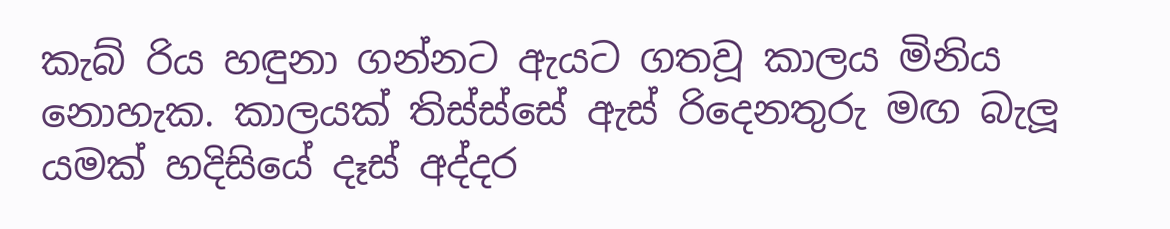කැබ් රිය හඳුනා ගන්නට ඇයට ගතවූ කාලය මිනිය නොහැක. කාලයක් තිස්ස්සේ ඇස් රිදෙනතුරු මඟ බැලූ යමක් හදිසියේ දෑස් අද්දර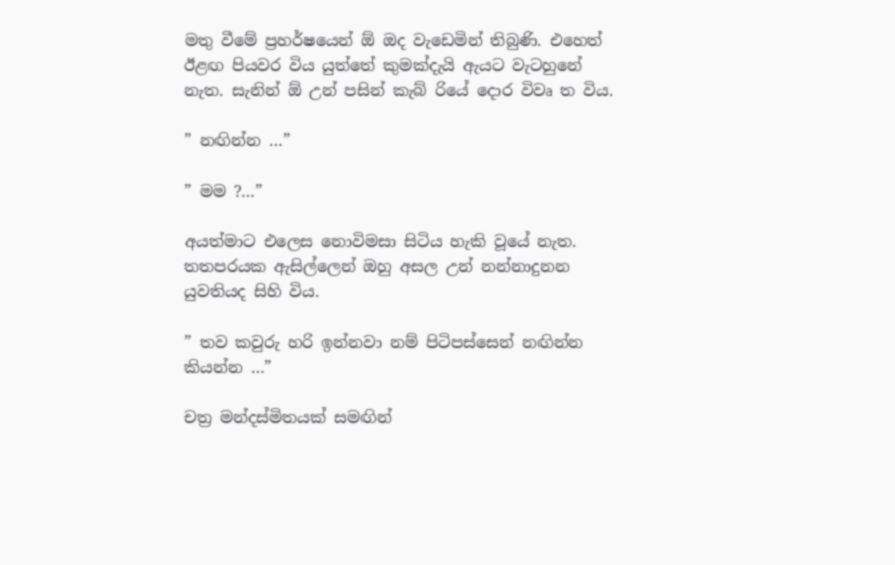මතු වීමේ ප්‍රහර්ෂයෙන් ඕ ඔද වැඩෙමින් තිබුණි. එහෙත් ඊළඟ පියවර විය යුත්තේ කුමක්දැයි ඇයට වැටහුනේ නැත. සැනින් ඕ උන් පසින් කැබ් රියේ දොර විවෘ ත විය.

” නඟින්න …”

” මම ?…”

අයත්මාට එලෙස නොවිමසා සිටිය හැකි වූයේ නැත. තතපරයක ඇසිල්ලෙන් ඔහු අසල උන් නන්නාදුනන යුවතියද සිහි විය.

” තව කවුරු හරි ඉන්නවා නම් පිටිපස්සෙන් නඟින්න කියන්න …”

චත්‍ර මන්දස්මිතයක් සමඟින්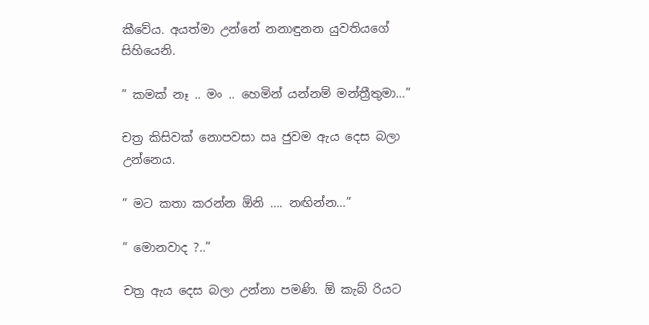කීවේය. අයත්මා උන්නේ නනාඳුනන යුවතියගේ සිහියෙනි.

” කමක් නෑ .. මං .. හෙමින් යන්නම් මන්ත්‍රීතුමා…”

චත්‍ර කිසිවක් නොපවසා ඍ ජුවම ඇය දෙස බලා උන්නෙය.

” මට කතා කරන්න ඕනි …. නඟින්න…”

” මොනවාද ?..”

චත්‍ර ඇය දෙස බලා උන්නා පමණි. ඕ කැබ් රියට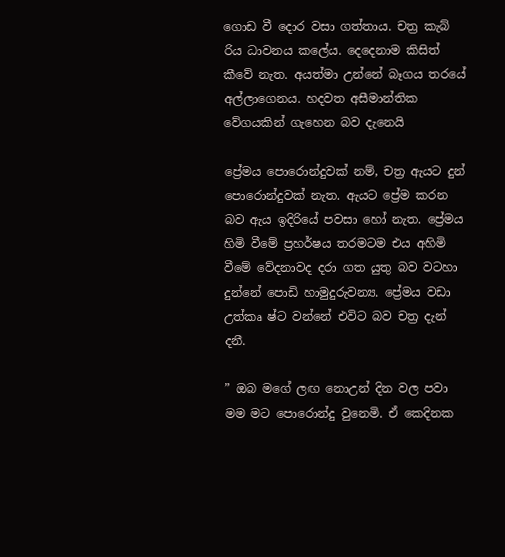ගොඩ වී දොර වසා ගත්තාය. චත්‍ර කැබ් රිය ධාවනය කලේය. දෙදෙනාම කිසිත් කීවේ නැත. අයත්මා උන්නේ බෑගය තරයේ අල්ලාගෙනය. හදවත අසීමාන්තික වේගයකින් ගැහෙන බව දැනෙයි

ප්‍රේමය පොරොන්දුවක් නම්, චත්‍ර ඇයට දුන් පොරොන්දුවක් නැත. ඇයට ප්‍රේම කරන බව ඇය ඉදිරියේ පවසා හෝ නැත. ප්‍රේමය හිමි වීමේ ප්‍රහර්ෂය තරමටම එය අහිමි වීමේ වේදනාවද දරා ගත යුතු බව වටහා දුන්නේ පොඩි හාමුදුරුවන්‍ය. ප්‍රේමය වඩා උත්කෘ ෂ්ට වන්නේ එවිට බව චත්‍ර දැන් දනී.

” ඔබ මගේ ලඟ නොඋන් දින වල පවා මම මට පොරොන්දු වුනෙමි. ඒ කෙදිනක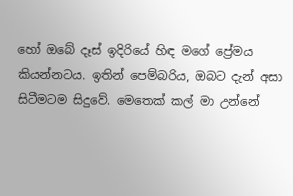හෝ ඔබේ දෑස් ඉදිරියේ හිඳ මගේ ප්‍රේමය කියන්නටය. ඉතින් පෙම්බරිය, ඔබට දැන් අසා සිටීමටම සිදුවේ. මෙතෙක් කල් මා උන්නේ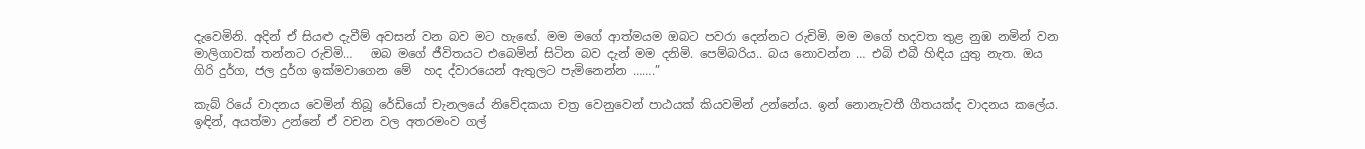දැවෙමිනි. අදින් ඒ සියළු දැවීම් අවසන් වන බව මට හැඟේ. මම මගේ ආත්මයම ඔබට පවරා දෙන්නට රුචිමි. මම මගේ හදවත තුළ නුඹ නමින් වන මාලිගාවක් තන්නට රුචිමි…   ඔබ මගේ ජීවිතයට එබෙමින් සිටින බව දැන් මම දනිමි. පෙම්බරිය.. බය නොවන්න … එබි එබී හිඳිය යුතු නැත. ඔය ගිරි දුර්ග, ජල දුර්ග ඉක්මවාගෙන මේ  හද ද්වාරයෙන් ඇතුලට පැමිනෙන්න …….”

කැබ් රියේ වාදනය වෙමින් තිබූ රේඩියෝ චැනලයේ නිවේදකයා චත්‍ර වෙනුවෙන් පාඨයක් කියවමින් උන්නේය. ඉන් නොනැවතී ගීතයක්ද වාදනය කලේය. ඉඳින්, අයත්මා උන්නේ ඒ වචන වල අතරමංව ගල්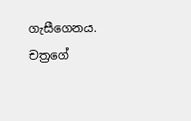ගැසීගෙනය. චත්‍රගේ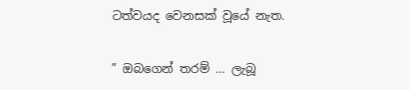ටත්වයද වෙනසක් වූයේ නැත.

” ඔබගෙන් තරම් … ලැබූ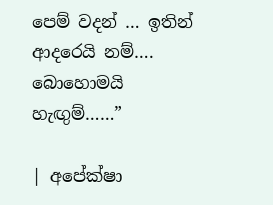පෙම් වදන් … ඉතින් ආදරෙයි නම්…. බොහොමයි හැඟුම්……”

| අපේක්ෂා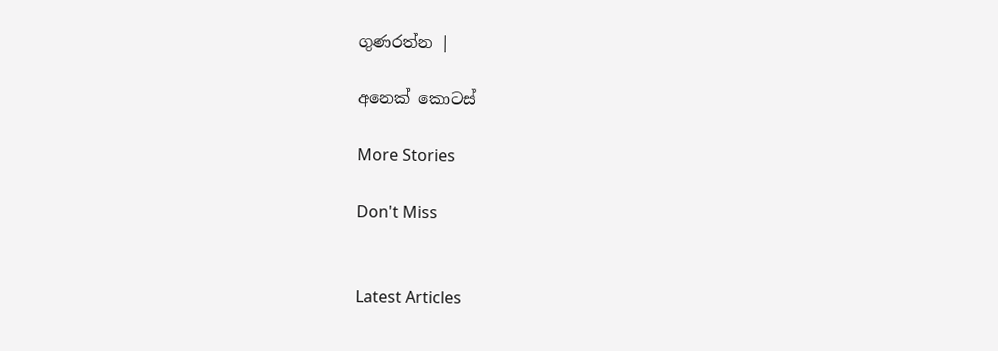ගුණරත්න |

අනෙක් කොටස්

More Stories

Don't Miss


Latest Articles